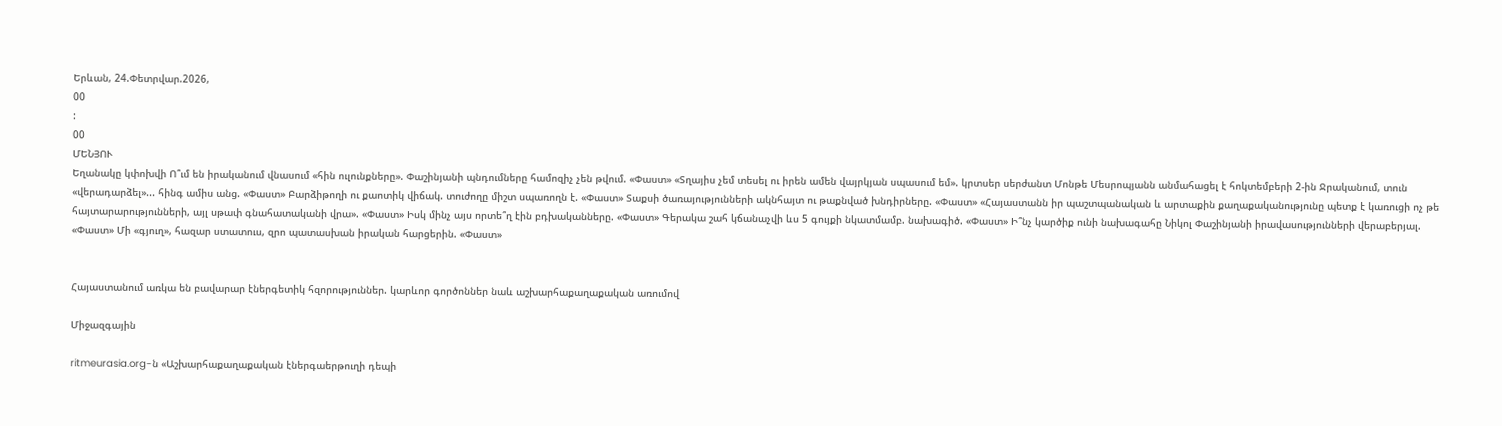Երևան, 24.Փետրվար.2026,
00
:
00
ՄԵՆՅՈՒ
Եղանակը կփոխվի Ո՞ւմ են իրականում վնասում «հին ուլունքները». Փաշինյանի պնդումները համոզիչ չեն թվում. «Փաստ» «Տղայիս չեմ տեսել ու իրեն ամեն վայրկյան սպասում եմ». կրտսեր սերժանտ Մոնթե Մեսրոպյանն անմահացել է հոկտեմբերի 2-ին Ջրականում, տուն «վերադարձել»... հինգ ամիս անց. «Փաստ» Բարձիթողի ու քաոտիկ վիճակ. տուժողը միշտ սպառողն է. «Փաստ» Տաքսի ծառայությունների ակնհայտ ու թաքնված խնդիրները. «Փաստ» «Հայաստանն իր պաշտպանական և արտաքին քաղաքականությունը պետք է կառուցի ոչ թե հայտարարությունների, այլ սթափ գնահատականի վրա». «Փաստ» Իսկ մինչ այս որտե՞ղ էին բդխականները. «Փաստ» Գերակա շահ կճանաչվի ևս 5 գույքի նկատմամբ. նախագիծ. «Փաստ» Ի՞նչ կարծիք ունի նախագահը Նիկոլ Փաշինյանի իրավասությունների վերաբերյալ. «Փաստ» Մի «գյուղ», հազար ստատուս, զրո պատասխան իրական հարցերին. «Փաստ»


Հայաստանում առկա են բավարար էներգետիկ հզորություններ. կարևոր գործոններ նաև աշխարհաքաղաքական առումով

Միջազգային

ritmeurasia.org-ն «Աշխարհաքաղաքական էներգաերթուղի դեպի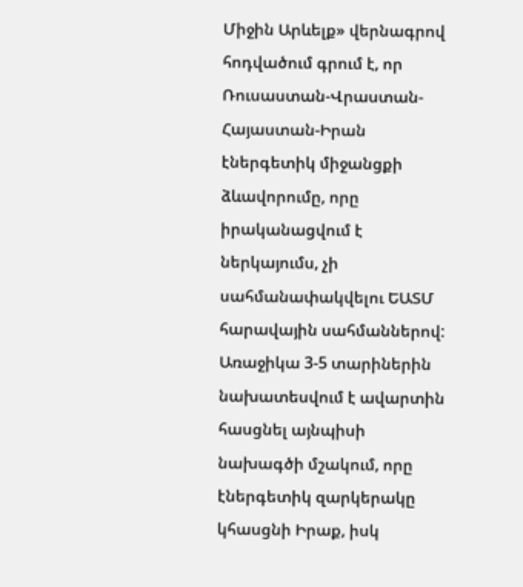Միջին Արևելք» վերնագրով հոդվածում գրում է, որ Ռուսաստան-Վրաստան-Հայաստան-Իրան էներգետիկ միջանցքի ձևավորումը, որը իրականացվում է ներկայումս, չի սահմանափակվելու ԵԱՏՄ հարավային սահմաններով: Առաջիկա 3-5 տարիներին նախատեսվում է ավարտին հասցնել այնպիսի նախագծի մշակում, որը էներգետիկ զարկերակը կհասցնի Իրաք, իսկ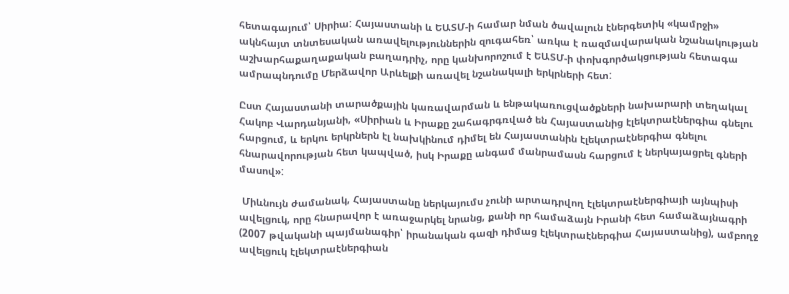հետագայում՝ Սիրիա: Հայաստանի և ԵԱՏՄ-ի համար նման ծավալուն էներգետիկ «կամրջի» ակնհայտ տնտեսական առավելություններին զուգահեռ՝ առկա է ռազմավարական նշանակության աշխարհաքաղաքական բաղադրիչ, որը կանխորոշում է ԵԱՏՄ-ի փոխգործակցության հետագա ամրապնդումը Մերձավոր Արևելքի առավել նշանակալի երկրների հետ:

Ըստ Հայաստանի տարածքային կառավարման և ենթակառուցվածքների նախարարի տեղակալ Հակոբ Վարդանյանի, «Սիրիան և Իրաքը շահագրգռված են Հայաստանից էլեկտրաէներգիա գնելու հարցում, և երկու երկրներն էլ նախկինում դիմել են Հայաստանին էլեկտրաէներգիա գնելու հնարավորության հետ կապված, իսկ Իրաքը անգամ մանրամասն հարցում է ներկայացրել գների մասով»:

 Միևնույն ժամանակ, Հայաստանը ներկայումս չունի արտադրվող էլեկտրաէներգիայի այնպիսի ավելցուկ, որը հնարավոր է առաջարկել նրանց, քանի որ համաձայն Իրանի հետ համաձայնագրի (2007 թվականի պայմանագիր՝ իրանական գազի դիմաց էլեկտրաէներգիա Հայաստանից), ամբողջ ավելցուկ էլեկտրաէներգիան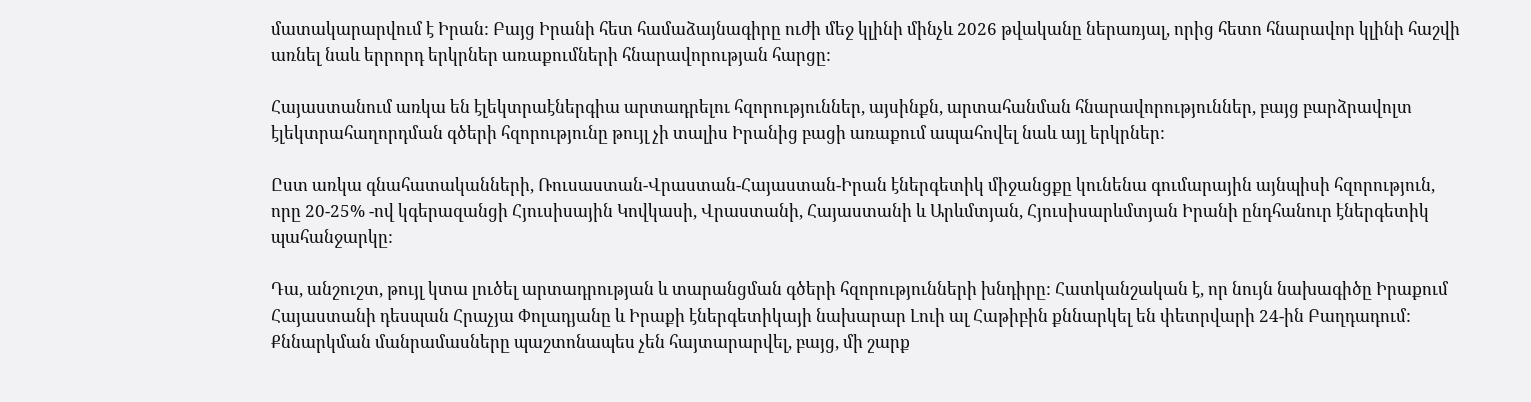մատակարարվում է Իրան: Բայց Իրանի հետ համաձայնագիրը ուժի մեջ կլինի մինչև 2026 թվականը ներառյալ, որից հետո հնարավոր կլինի հաշվի առնել նաև երրորդ երկրներ առաքումների հնարավորության հարցը:

Հայաստանում առկա են էլեկտրաէներգիա արտադրելու հզորություններ, այսինքն, արտահանման հնարավորություններ, բայց բարձրավոլտ էլեկտրահաղորդման գծերի հզորությունը թույլ չի տալիս Իրանից բացի առաքում ապահովել նաև այլ երկրներ:

Ըստ առկա գնահատականների, Ռուսաստան-Վրաստան-Հայաստան-Իրան էներգետիկ միջանցքը կունենա գումարային այնպիսի հզորություն, որը 20-25% -ով կգերազանցի Հյուսիսային Կովկասի, Վրաստանի, Հայաստանի և Արևմտյան, Հյուսիսարևմտյան Իրանի ընդհանուր էներգետիկ պահանջարկը:

Դա, անշուշտ, թույլ կտա լուծել արտադրության և տարանցման գծերի հզորությունների խնդիրը: Հատկանշական է, որ նույն նախագիծը Իրաքում Հայաստանի դեսպան Հրաչյա Փոլադյանը և Իրաքի էներգետիկայի նախարար Լուի ալ Հաթիբին քննարկել են փետրվարի 24-ին Բաղդադում: Քննարկման մանրամասները պաշտոնապես չեն հայտարարվել, բայց, մի շարք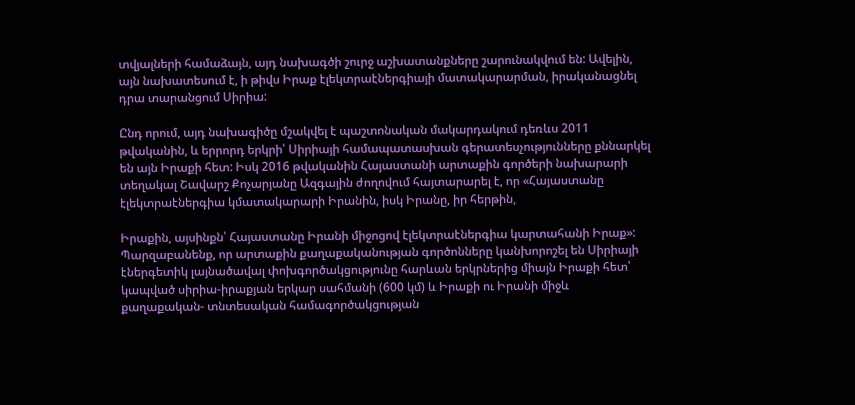տվյալների համաձայն, այդ նախագծի շուրջ աշխատանքները շարունակվում են: Ավելին, այն նախատեսում է, ի թիվս Իրաք էլեկտրաէներգիայի մատակարարման, իրականացնել դրա տարանցում Սիրիա:

Ընդ որում, այդ նախագիծը մշակվել է պաշտոնական մակարդակում դեռևս 2011 թվականին, և երրորդ երկրի՝ Սիրիայի համապատասխան գերատեսչությունները քննարկել են այն Իրաքի հետ: Իսկ 2016 թվականին Հայաստանի արտաքին գործերի նախարարի տեղակալ Շավարշ Քոչարյանը Ազգային ժողովում հայտարարել է, որ «Հայաստանը էլեկտրաէներգիա կմատակարարի Իրանին, իսկ Իրանը, իր հերթին,

Իրաքին, այսինքն՝ Հայաստանը Իրանի միջոցով էլեկտրաէներգիա կարտահանի Իրաք»: Պարզաբանենք, որ արտաքին քաղաքականության գործոնները կանխորոշել են Սիրիայի էներգետիկ լայնածավալ փոխգործակցությունը հարևան երկրներից միայն Իրաքի հետ՝ կապված սիրիա-իրաքյան երկար սահմանի (600 կմ) և Իրաքի ու Իրանի միջև քաղաքական- տնտեսական համագործակցության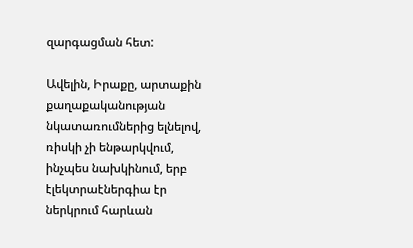զարգացման հետ:

Ավելին, Իրաքը, արտաքին քաղաքականության նկատառումներից ելնելով, ռիսկի չի ենթարկվում, ինչպես նախկինում, երբ էլեկտրաէներգիա էր ներկրում հարևան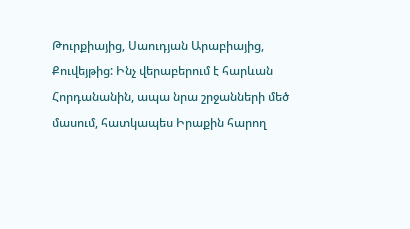Թուրքիայից, Սաուդյան Արաբիայից, Քուվեյթից: Ինչ վերաբերում է հարևան Հորդանանին, ապա նրա շրջանների մեծ մասում, հատկապես Իրաքին հարող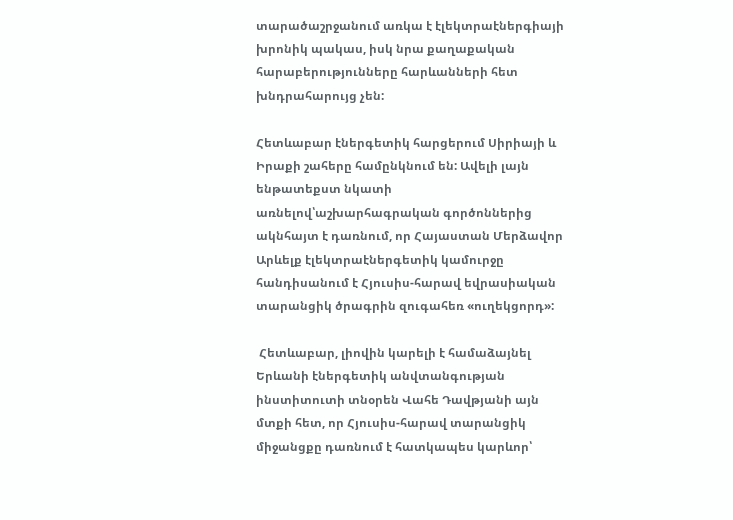տարածաշրջանում առկա է էլեկտրաէներգիայի խրոնիկ պակաս, իսկ նրա քաղաքական հարաբերությունները հարևանների հետ խնդրահարույց չեն:

Հետևաբար էներգետիկ հարցերում Սիրիայի և Իրաքի շահերը համընկնում են: Ավելի լայն ենթատեքստ նկատի առնելով՝աշխարհագրական գործոններից ակնհայտ է դառնում, որ Հայաստան Մերձավոր Արևելք էլեկտրաէներգետիկ կամուրջը հանդիսանում է Հյուսիս-հարավ եվրասիական տարանցիկ ծրագրին զուգահեռ «ուղեկցորդ»:

 Հետևաբար, լիովին կարելի է համաձայնել Երևանի էներգետիկ անվտանգության ինստիտուտի տնօրեն Վահե Դավթյանի այն մտքի հետ, որ Հյուսիս-հարավ տարանցիկ միջանցքը դառնում է հատկապես կարևոր՝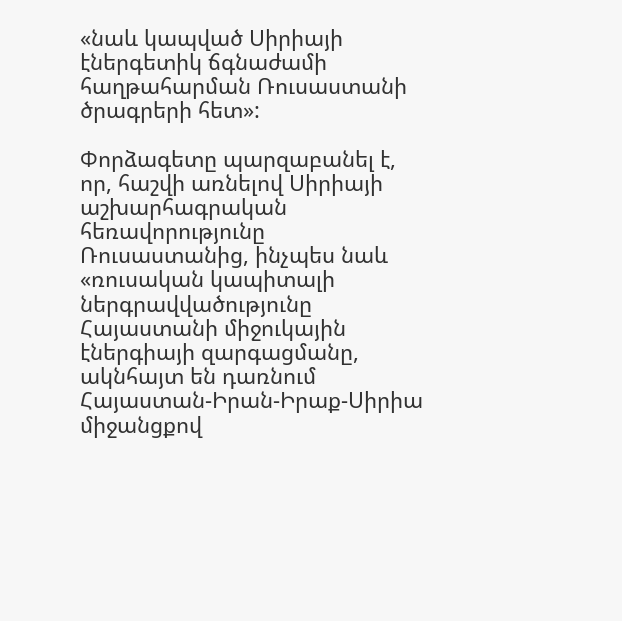«նաև կապված Սիրիայի էներգետիկ ճգնաժամի հաղթահարման Ռուսաստանի ծրագրերի հետ»:

Փորձագետը պարզաբանել է, որ, հաշվի առնելով Սիրիայի աշխարհագրական հեռավորությունը Ռուսաստանից, ինչպես նաև «ռուսական կապիտալի ներգրավվածությունը Հայաստանի միջուկային էներգիայի զարգացմանը, ակնհայտ են դառնում Հայաստան-Իրան-Իրաք-Սիրիա միջանցքով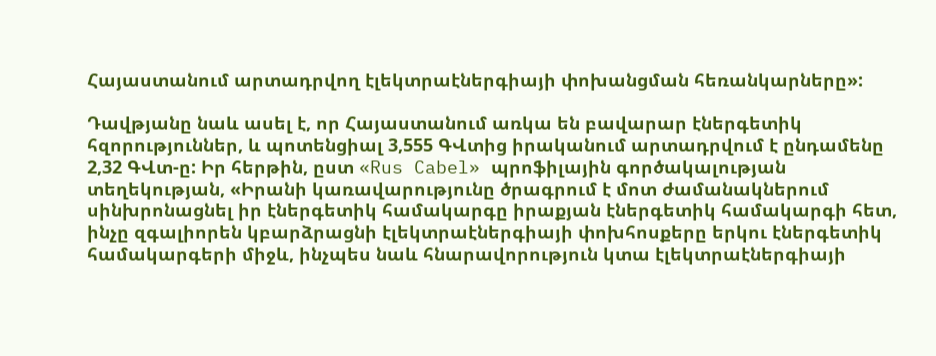Հայաստանում արտադրվող էլեկտրաէներգիայի փոխանցման հեռանկարները»:

Դավթյանը նաև ասել է, որ Հայաստանում առկա են բավարար էներգետիկ հզորություններ, և պոտենցիալ 3,555 ԳՎտից իրականում արտադրվում է ընդամենը 2,32 ԳՎտ-ը: Իր հերթին, ըստ «Rus Cabel» պրոֆիլային գործակալության տեղեկության, «Իրանի կառավարությունը ծրագրում է մոտ ժամանակներում սինխրոնացնել իր էներգետիկ համակարգը իրաքյան էներգետիկ համակարգի հետ, ինչը զգալիորեն կբարձրացնի էլեկտրաէներգիայի փոխհոսքերը երկու էներգետիկ համակարգերի միջև, ինչպես նաև հնարավորություն կտա էլեկտրաէներգիայի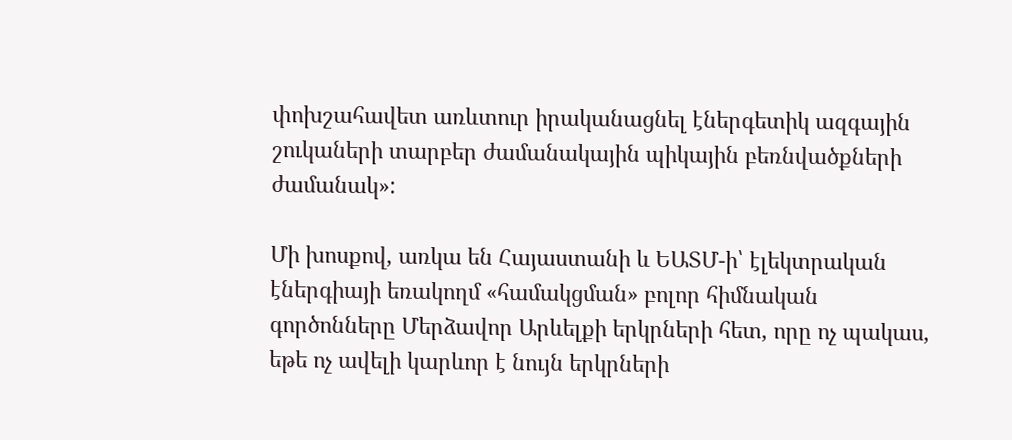փոխշահավետ առևտուր իրականացնել էներգետիկ ազգային շուկաների տարբեր ժամանակային պիկային բեռնվածքների ժամանակ»:

Մի խոսքով, առկա են Հայաստանի և ԵԱՏՄ-ի՝ էլեկտրական էներգիայի եռակողմ «համակցման» բոլոր հիմնական գործոնները Մերձավոր Արևելքի երկրների հետ, որը ոչ պակաս, եթե ոչ ավելի կարևոր է նույն երկրների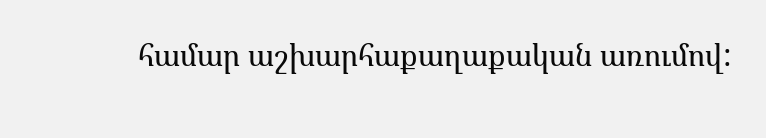համար աշխարհաքաղաքական առումով: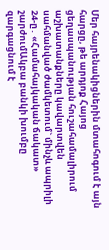Մեր հայրենակիցներին մտահոգում է այն հարցը, թե արդյոք Հայոց ցեղասպանության հուշահամալիրում աշխատանքները կավարտվեն սահմանված ժամկետում` մինչև ապրիլի 24-ը․ «Համահայկական ճակատ» շարժումԱկբա բանկի խումբը զարգացնում է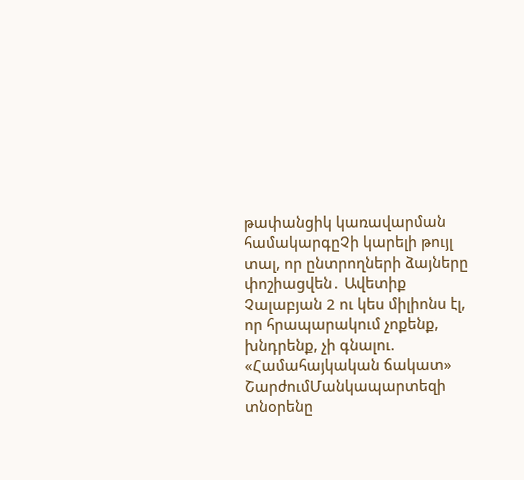թափանցիկ կառավարման համակարգըՉի կարելի թույլ տալ, որ ընտրողների ձայները փոշիացվեն․ Ավետիք Չալաբյան 2 ու կես միլիոնս էլ, որ հրապարակում չոքենք, խնդրենք, չի գնալու. «Համահայկական ճակատ» ՇարժումՄանկապարտեզի տնօրենը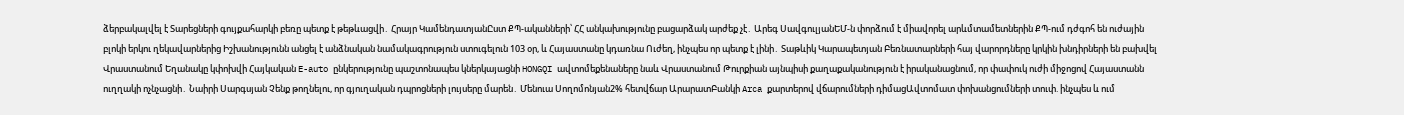ձերբակալվել է Տարեցների գույքահարկի բեռը պետք է թեթևացվի․ Հրայր ԿամենդատյանԸստ ՔՊ-ականների՝ ՀՀ անկախությունը բացարձակ արժեք չէ․ Արեգ ՍավգուլյանԵՄ-ն փորձում է միավորել արևմտամետներին ՔՊ-ում դժգոհ են ուժային բլոկի երկու ղեկավարներից Իշխանությունն անցել է անձնական նամակագրություն ստուգելուն 103 օր, և Հայաստանը կդառնա Ուժեղ, ինչպես որ պետք է լինի․ Տաթևիկ Կարապետյան Բեռնատարների հայ վարորդները կրկին խնդիրների են բախվել Վրաստանում Եղանակը կփոխվի Հայկական E-auto ընկերությունը պաշտոնապես կներկայացնի HONGQI ավտոմեքենաները նաև Վրաստանում Թուրքիան այնպիսի քաղաքականություն է իրականացնում, որ փափուկ ուժի միջոցով Հայաստանն ուղղակի ոչնչացնի․ Նաիրի Սարգսյան Չենք թողնելու, որ գյուղական դպրոցների լույսերը մարեն․ Մենուա Սողոմոնյան2% հետվճար ԱրարատԲանկի Arca քարտերով վճարումների դիմացԱվտոմատ փոխանցումների տուփ. ինչպես և ում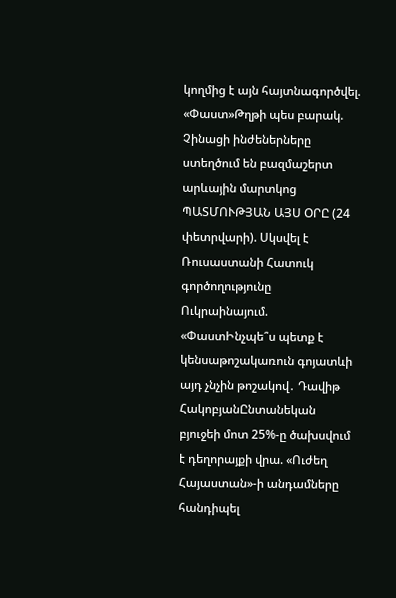կողմից է այն հայտնագործվել. «Փաստ»Թղթի պես բարակ. Չինացի ինժեներները ստեղծում են բազմաշերտ արևային մարտկոց ՊԱՏՄՈՒԹՅԱՆ ԱՅՍ ՕՐԸ (24 փետրվարի). Սկսվել է Ռուսաստանի Հատուկ գործողությունը Ուկրաինայում. «ՓաստԻնչպե՞ս պետք է կենսաթոշակառուն գոյատևի այդ չնչին թոշակով․ Դավիթ ՀակոբյանԸնտանեկան բյուջեի մոտ 25%-ը ծախսվում է դեղորայքի վրա. «Ուժեղ Հայաստան»-ի անդամները հանդիպել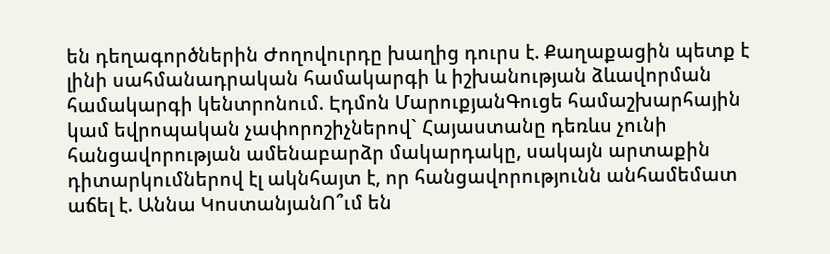են դեղագործներին Ժողովուրդը խաղից դուրս է. Քաղաքացին պետք է լինի սահմանադրական համակարգի և իշխանության ձևավորման համակարգի կենտրոնում. Էդմոն ՄարուքյանԳուցե համաշխարհային կամ եվրոպական չափորոշիչներով` Հայաստանը դեռևս չունի հանցավորության ամենաբարձր մակարդակը, սակայն արտաքին դիտարկումներով էլ ակնհայտ է, որ հանցավորությունն անհամեմատ աճել է. Աննա ԿոստանյանՈ՞ւմ են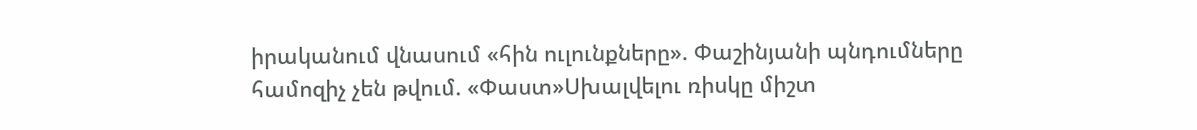իրականում վնասում «հին ուլունքները». Փաշինյանի պնդումները համոզիչ չեն թվում. «Փաստ»Սխալվելու ռիսկը միշտ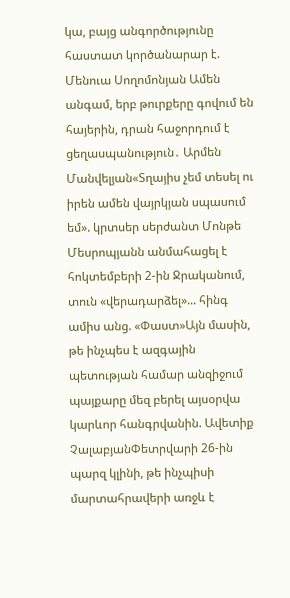կա, բայց անգործությունը հաստատ կործանարար է. Մենուա Սողոմոնյան Ամեն անգամ, երբ թուրքերը գովում են հայերին, դրան հաջորդում է ցեղասպանություն․ Արմեն Մանվելյան«Տղայիս չեմ տեսել ու իրեն ամեն վայրկյան սպասում եմ». կրտսեր սերժանտ Մոնթե Մեսրոպյանն անմահացել է հոկտեմբերի 2-ին Ջրականում, տուն «վերադարձել»... հինգ ամիս անց. «Փաստ»Այն մասին, թե ինչպես է ազգային պետության համար անզիջում պայքարը մեզ բերել այսօրվա կարևոր հանգրվանին. Ավետիք ՉալաբյանՓետրվարի 26-ին պարզ կլինի, թե ինչպիսի մարտահրավերի առջև է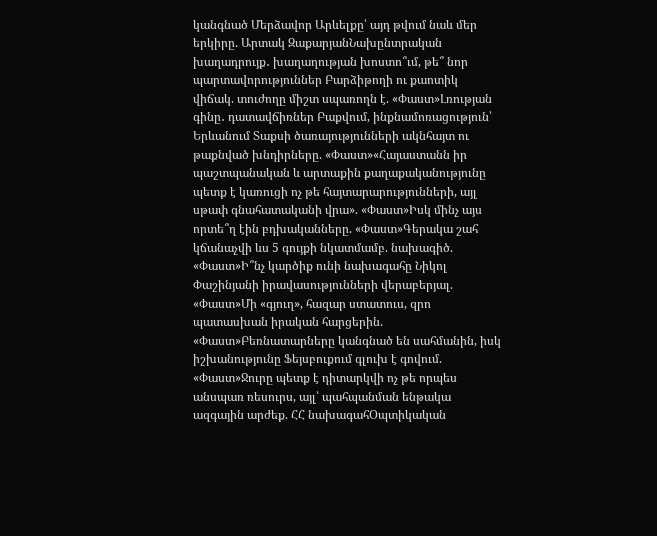կանգնած Մերձավոր Արևելքը՝ այդ թվում նաև մեր երկիրը. Արտակ ԶաքարյանՆախընտրական խաղադրույք․ խաղաղության խոստո՞ւմ, թե՞ նոր պարտավորություններ Բարձիթողի ու քաոտիկ վիճակ. տուժողը միշտ սպառողն է. «Փաստ»Լռության գինը․ դատավճիռներ Բաքվում, ինքնամոռացություն՝ Երևանում Տաքսի ծառայությունների ակնհայտ ու թաքնված խնդիրները. «Փաստ»«Հայաստանն իր պաշտպանական և արտաքին քաղաքականությունը պետք է կառուցի ոչ թե հայտարարությունների, այլ սթափ գնահատականի վրա». «Փաստ»Իսկ մինչ այս որտե՞ղ էին բդխականները. «Փաստ»Գերակա շահ կճանաչվի ևս 5 գույքի նկատմամբ. նախագիծ. «Փաստ»Ի՞նչ կարծիք ունի նախագահը Նիկոլ Փաշինյանի իրավասությունների վերաբերյալ. «Փաստ»Մի «գյուղ», հազար ստատուս, զրո պատասխան իրական հարցերին. «Փաստ»Բեռնատարները կանգնած են սահմանին, իսկ իշխանությունը Ֆեյսբուքում գլուխ է գովում. «Փաստ»Ջուրը պետք է դիտարկվի ոչ թե որպես անսպառ ռեսուրս, այլ՝ պահպանման ենթակա ազգային արժեք. ՀՀ նախագահՕպտիկական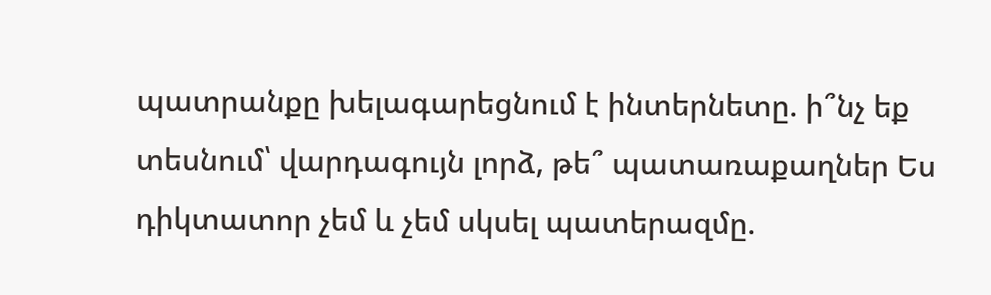պատրանքը խելագարեցնում է ինտերնետը. ի՞նչ եք տեսնում՝ վարդագույն լորձ, թե՞ պատառաքաղներ Ես դիկտատոր չեմ և չեմ սկսել պատերազմը.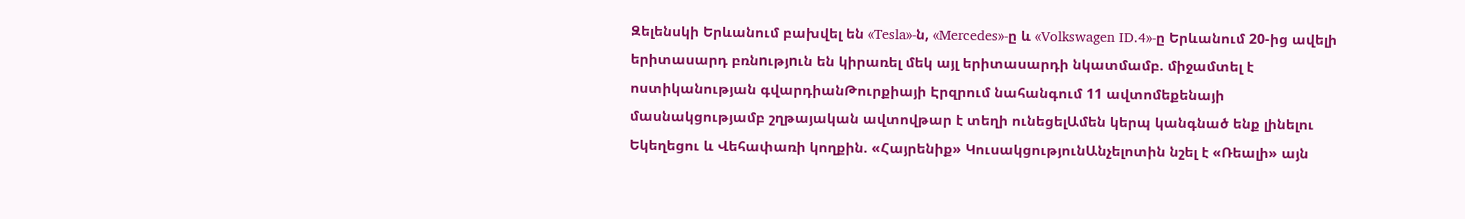Զելենսկի Երևանում բախվել են «Tesla»-ն, «Mercedes»-ը և «Volkswagen ID.4»-ը Երևանում 20-ից ավելի երիտասարդ բռնnւթյnւն են կիրառել մեկ այլ երիտասարդի նկատմամբ. միջամտել է ոստիկանության գվարդիանԹուրքիայի Էրզրում նահանգում 11 ավտոմեքենայի մասնակցությամբ շղթայական ավտովթար է տեղի ունեցելԱմեն կերպ կանգնած ենք լինելու Եկեղեցու և Վեհափառի կողքին. «Հայրենիք» ԿուսակցությունԱնչելոտին նշել է «Ռեալի» այն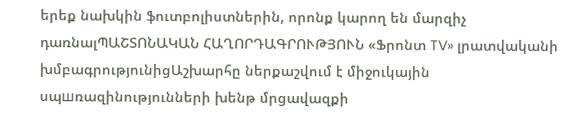երեք նախկին ֆուտբոլիստներին, որոնք կարող են մարզիչ դառնալՊԱՇՏՈՆԱԿԱՆ ՀԱՂՈՐԴԱԳՐՈՒԹՅՈՒՆ «Ֆրոնտ TV» լրատվականի խմբագրությունիցԱշխարհը ներքաշվում է միջուկային սպшռազինությունների խենթ մրցավազքի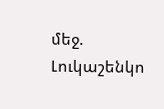մեջ. Լուկաշենկո